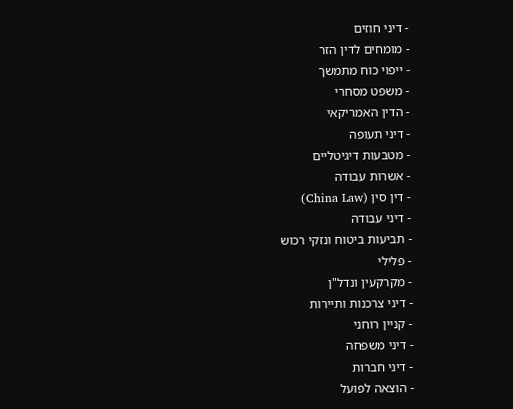- דיני חוזים
- מומחים לדין הזר
- ייפוי כוח מתמשך
- משפט מסחרי
- הדין האמריקאי
- דיני תעופה
- מטבעות דיגיטליים
- אשרות עבודה
- דין סין (China Law)
- דיני עבודה
- תביעות ביטוח ונזקי רכוש
- פלילי
- מקרקעין ונדל"ן
- דיני צרכנות ותיירות
- קניין רוחני
- דיני משפחה
- דיני חברות
- הוצאה לפועל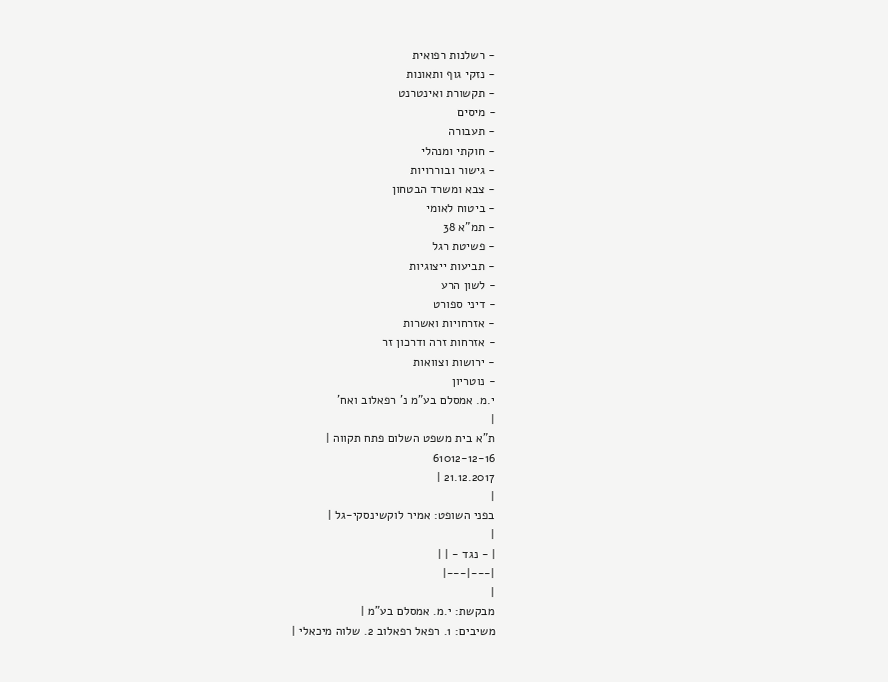- רשלנות רפואית
- נזקי גוף ותאונות
- תקשורת ואינטרנט
- מיסים
- תעבורה
- חוקתי ומנהלי
- גישור ובוררויות
- צבא ומשרד הבטחון
- ביטוח לאומי
- תמ"א 38
- פשיטת רגל
- תביעות ייצוגיות
- לשון הרע
- דיני ספורט
- אזרחויות ואשרות
- אזרחות זרה ודרכון זר
- ירושות וצוואות
- נוטריון
י.מ. אמסלם בע"מ נ' רפאלוב ואח'
|
ת"א בית משפט השלום פתח תקווה |
61012-12-16
21.12.2017 |
|
בפני השופט: אמיר לוקשינסקי-גל |
|
| - נגד - | |
|---|---|
|
מבקשת: י.מ. אמסלם בע"מ |
משיבים: 1. רפאל רפאלוב 2. שלוה מיכאלי |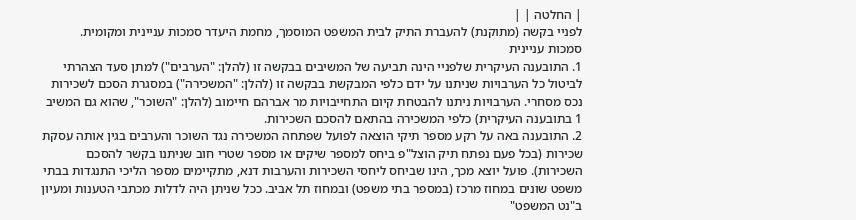| החלטה | |
לפניי בקשה (מתוקנת) להעברת התיק לבית המשפט המוסמך, מחמת היעדר סמכות עניינית ומקומית.
סמכות עניינית
1. התובענה העיקרית שלפניי הינה תביעה של המשיבים בבקשה זו (להלן: "הערבים") למתן סעד הצהרתי לביטול כל הערבויות שניתנו על ידם כלפי המבקשת בבקשה זו (להלן: "המשכירה") במסגרת הסכם לשכירות נכס מסחרי. הערבויות ניתנו להבטחת קיום התחייבויות מר אברהם חיימוב (להלן: "השוכר", שהוא גם המשיב 1 בתובענה העיקרית) כלפי המשכירה בהתאם להסכם השכירות.
2. התובענה באה על רקע מספר תיקי הוצאה לפועל שפתחה המשכירה נגד השוכר והערבים בגין אותה עסקת שכירות (בכל פעם נפתח תיק הוצל"פ ביחס למספר שיקים או מספר שטרי חוב שניתנו בקשר להסכם השכירות). פועל יוצא מכך, הינו שביחס ליחסי השכירות והערבות דנא, מתקיימים מספר הליכי התנגדות בבתי משפט שונים במחוז מרכז (במספר בתי משפט) ובמחוז תל אביב. ככל שניתן היה לדלות מכתבי הטענות ומעיון ב"נט המשפט"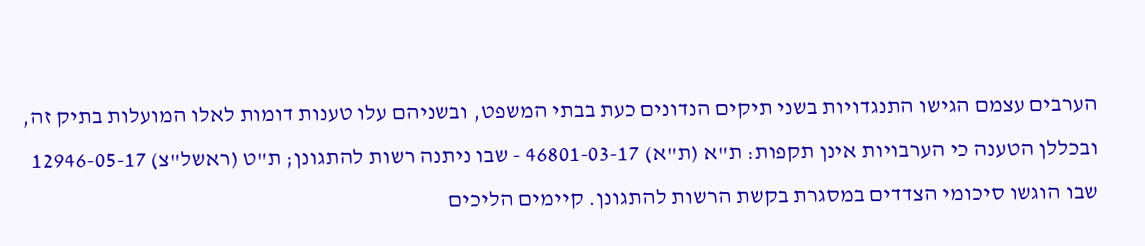הערבים עצמם הגישו התנגדויות בשני תיקים הנדונים כעת בבתי המשפט, ובשניהם עלו טענות דומות לאלו המועלות בתיק זה, ובכללן הטענה כי הערבויות אינן תקפות: ת"א (ת"א) 46801-03-17 - שבו ניתנה רשות להתגונן; ת"ט (ראשל"צ) 12946-05-17 שבו הוגשו סיכומי הצדדים במסגרת בקשת הרשות להתגונן. קיימים הליכים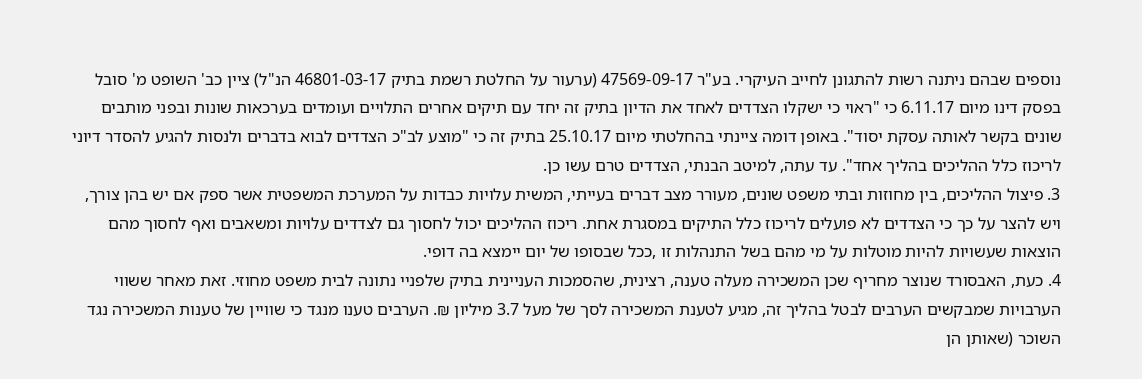נוספים שבהם ניתנה רשות להתגונן לחייב העיקרי. בע"ר 47569-09-17 (ערעור על החלטת רשמת בתיק 46801-03-17 הנ"ל) ציין כב' השופט מ' סובל בפסק דינו מיום 6.11.17 כי "ראוי כי ישקלו הצדדים לאחד את הדיון בתיק זה יחד עם תיקים אחרים התלויים ועומדים בערכאות שונות ובפני מותבים שונים בקשר לאותה עסקת יסוד". באופן דומה ציינתי בהחלטתי מיום 25.10.17 בתיק זה כי "מוצע לב"כ הצדדים לבוא בדברים ולנסות להגיע להסדר דיוני לריכוז כלל ההליכים בהליך אחד". עד עתה, למיטב הבנתי, הצדדים טרם עשו כן.
3. פיצול ההליכים, בין מחוזות ובתי משפט שונים, מעורר מצב דברים בעייתי, המשית עלויות כבדות על המערכת המשפטית אשר ספק אם יש בהן צורך, ויש להצר על כך כי הצדדים לא פועלים לריכוז כלל התיקים במסגרת אחת. ריכוז ההליכים יכול לחסוך גם לצדדים עלויות ומשאבים ואף לחסוך מהם הוצאות שעשויות להיות מוטלות על מי מהם בשל התנהלות זו ,ככל שבסופו של יום יימצא בה דופי.
4. כעת, האבסורד שנוצר מחריף שכן המשכירה מעלה טענה, רצינית, שהסמכות העניינית בתיק שלפניי נתונה לבית משפט מחוזי. זאת מאחר ששווי הערבויות שמבקשים הערבים לבטל בהליך זה, מגיע לטענת המשכירה לסך של מעל 3.7 מיליון ₪. הערבים טענו מנגד כי שוויין של טענות המשכירה נגד השוכר (שאותן הן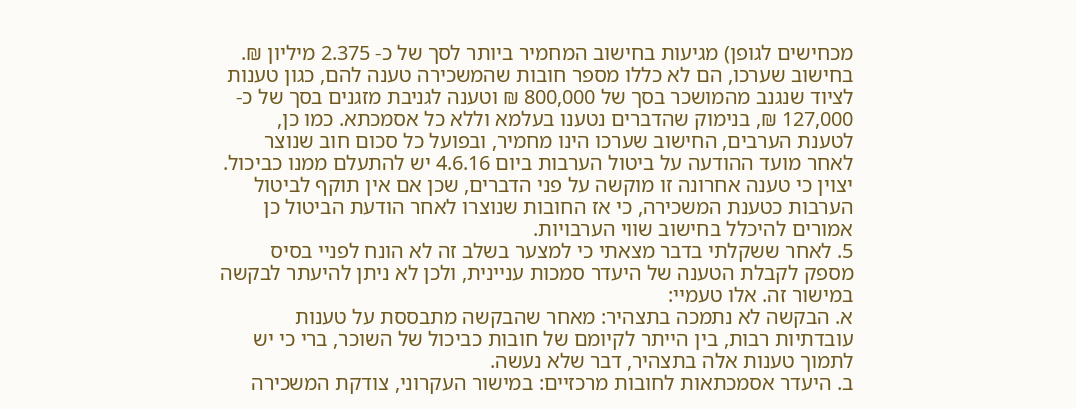מכחישים לגופן) מגיעות בחישוב המחמיר ביותר לסך של כ- 2.375 מיליון ₪. בחישוב שערכו, הם לא כללו מספר חובות שהמשכירה טענה להם, כגון טענות לציוד שנגנב מהמושכר בסך של 800,000 ₪ וטענה לגניבת מזגנים בסך של כ- 127,000 ₪, בנימוק שהדברים נטענו בעלמא וללא כל אסמכתא. כמו כן, לטענת הערבים, החישוב שערכו הינו מחמיר, ובפועל כל סכום חוב שנוצר לאחר מועד ההודעה על ביטול הערבות ביום 4.6.16 יש להתעלם ממנו כביכול. יצוין כי טענה אחרונה זו מוקשה על פני הדברים, שכן אם אין תוקף לביטול הערבות כטענת המשכירה, כי אז החובות שנוצרו לאחר הודעת הביטול כן אמורים להיכלל בחישוב שווי הערבויות.
5. לאחר ששקלתי בדבר מצאתי כי למצער בשלב זה לא הונח לפניי בסיס מספק לקבלת הטענה של היעדר סמכות עניינית, ולכן לא ניתן להיעתר לבקשה במישור זה. אלו טעמיי:
א. הבקשה לא נתמכה בתצהיר: מאחר שהבקשה מתבססת על טענות עובדתיות רבות, בין הייתר לקיומם של חובות כביכול של השוכר, ברי כי יש לתמוך טענות אלה בתצהיר, דבר שלא נעשה.
ב. היעדר אסמכתאות לחובות מרכזיים: במישור העקרוני, צודקת המשכירה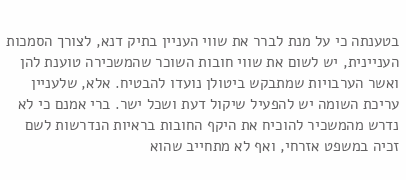בטענתה כי על מנת לברר את שווי העניין בתיק דנא, לצורך הסמכות העניינית, יש לשום את שווי חובות השוכר שהמשכירה טוענת להן ואשר הערבויות שמתבקש ביטולן נועדו להבטיח. אלא, שלעניין עריכת השומה יש להפעיל שיקול דעת ושכל ישר. ברי אמנם כי לא נדרש מהמשכיר להוכיח את היקף החובות בראיות הנדרשות לשם זכיה במשפט אזרחי, ואף לא מתחייב שהוא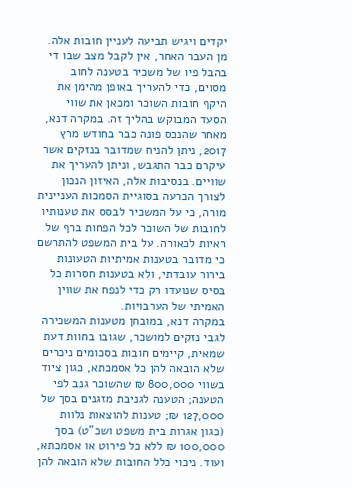יקדים ויגיש תביעה לעניין חובות אלה. מן העבר האחר, אין לקבל מצב שבו די בהבל פיו של משכיר בטענה לחוב מסוים, כדי להעריך באופן מהימן את היקף חובות השוכר ומכאן את שווי הסעד המבוקש בהליך זה. במקרה דנא, מאחר שהנכס פונה כבר בחודש מרץ 2017, ניתן להניח שמדובר בנזקים אשר עיקרם כבר התגבש, וניתן להעריך את שוויים. בנסיבות אלה, האיזון הנכון לצורך הכרעה בסוגיית הסמכות העניינית מורה, כי על המשכיר לבסס את טענותיו לחובות של השוכר לכל הפחות ברף של ראיות לכאורה. על בית המשפט להתרשם כי מדובר בטענות אמיתיות הטעונות בירור עובדתי, ולא בטענות חסרות כל בסיס שנועדו רק כדי לנפח את שווין האמיתי של הערבויות.
במקרה דנא, במובחן מטענות המשכירה לגבי נזקים למושכר, שגובו בחוות דעת שמאית, קיימים חובות בסכומים ניכרים שלא הובאה להן כל אסמכתא, כגון ציוד בשווי 800,000 ₪ שהשוכר גנב לפי הטענה; הטענה לגניבת מזגנים בסך של 127,000 ₪; טענות להוצאות נלוות (כגון אגרות בית משפט ושכ"ט) בסך 100,000 ₪ ללא כל פירוט או אסמכתא, ועוד. ניכוי כלל החובות שלא הובאה להן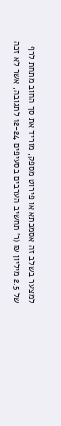למצער בשלב זה אסמכתא או פירוט מספק, מוריד את סך החוב מתחת לרף של 2.5 מיליון ₪ (ר' תחשיב הערבים בסעיפים 12-24 לתגובה, אשר לא זכה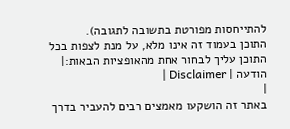להתייחסות מפורטת בתשובה לתגובה).
התוכן בעמוד זה אינו מלא, על מנת לצפות בכל התוכן עליך לבחור אחת מהאופציות הבאות:| הודעה | Disclaimer |
|
באתר זה הושקעו מאמצים רבים להעביר בדרך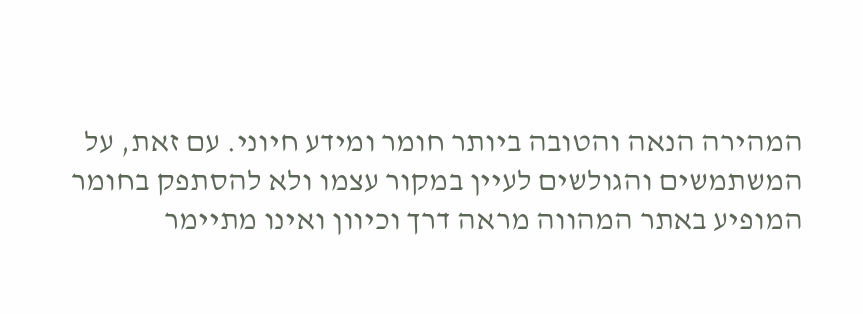המהירה הנאה והטובה ביותר חומר ומידע חיוני. עם זאת, על המשתמשים והגולשים לעיין במקור עצמו ולא להסתפק בחומר המופיע באתר המהווה מראה דרך וכיוון ואינו מתיימר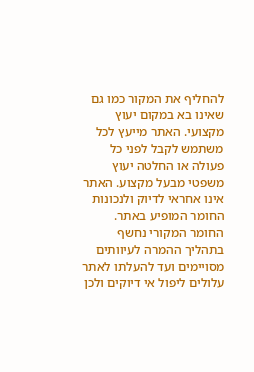להחליף את המקור כמו גם שאינו בא במקום יעוץ מקצועי. האתר מייעץ לכל משתמש לקבל לפני כל פעולה או החלטה יעוץ משפטי מבעל מקצוע. האתר אינו אחראי לדיוק ולנכונות החומר המופיע באתר. החומר המקורי נחשף בתהליך ההמרה לעיוותים מסויימים ועד להעלתו לאתר עלולים ליפול אי דיוקים ולכן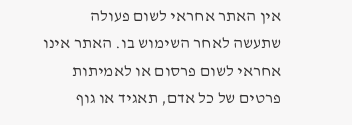אין האתר אחראי לשום פעולה שתעשה לאחר השימוש בו. האתר אינו אחראי לשום פרסום או לאמיתות פרטים של כל אדם, תאגיד או גוף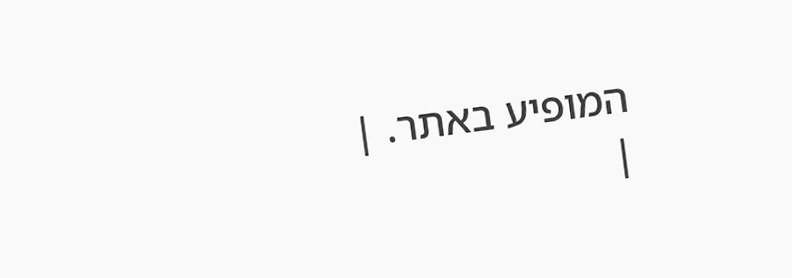המופיע באתר. |
|